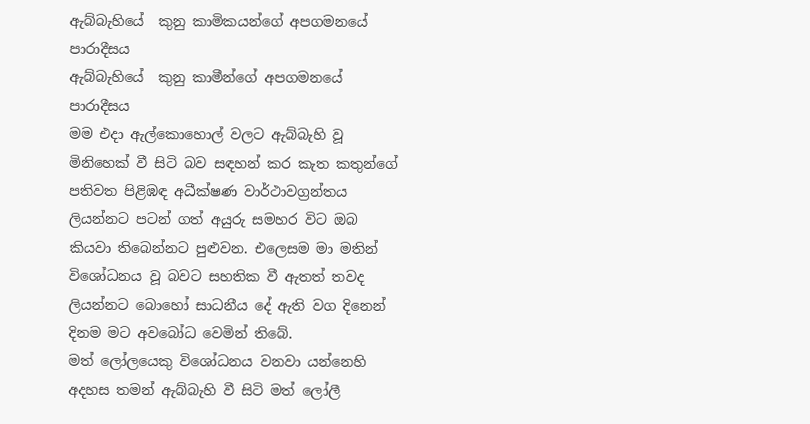ඇබ්බැහියේ  කුනු කාමිකයන්ගේ අපගමනයේ පාරාදීසය
ඇබ්බැහියේ  කුනු කාමීන්ගේ අපගමනයේ පාරාදීසය
මම එදා ඇල්කොහොල් වලට ඇබ්බැහි වූ මිනිහෙක් වී සිටි බව සඳහන් කර කැත කතුන්ගේ පතිවත පිළිඹඳ අධීක්ෂණ වාර්ථාවග්‍රන්තය ලියන්නට පටන් ගත් අයුරු සමහර විට ඔබ කියවා තිබෙන්නට පුළුවන. එලෙසම මා මතින් විශෝධනය වූ බවට සහතික වී ඇතත් තවද ලියන්නට බොහෝ සාධනීය දේ ඇති වග දිනෙන් දිනම මට අවබෝධ වෙමින් තිබේ.
මත් ලෝලයෙකු විශෝධනය වනවා යන්නෙහි අදහස තමන් ඇබ්බැහි වී සිටි මත් ලෝලී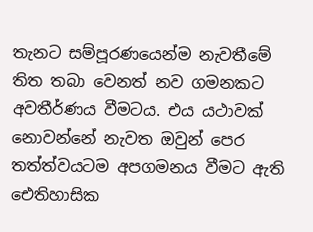තැනට සම්පූරණයෙන්ම නැවතීමේ තිත තබා වෙනත් නව ගමනකට අවතීර්ණය වීමටය. එය යථාවක් නොවන්නේ නැවත ඔවුන් පෙර තත්ත්වයටම අපගමනය වීමට ඇති ඓතිහාසික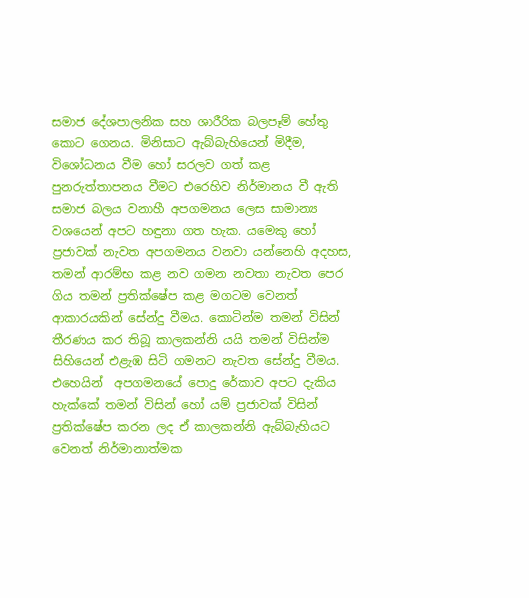සමාජ දේශපාලනික සහ ශාරීරික බලපෑම් හේතු කොට ගෙනය. මිනිසාට ඇබ්බැහියෙන් මිදීම, විශෝධනය වීම හෝ සරලව ගත් කළ පුනරුත්තාපනය වීමට එරෙහිව නිර්මානය වී ඇති සමාජ බලය වනාහී අපගමනය ලෙස සාමාන්‍ය වශයෙන් අපට හඳුනා ගත හැක. යමෙකු හෝ ප්‍රජාවක් නැවත අපගමනය වනවා යන්නෙහි අදහස, තමන් ආරම්භ කළ නව ගමන නවතා නැවත පෙර ගිය තමන් ප්‍රතික්ෂේප කළ මගටම වෙනත් ආකාරයකින් සේන්දු වීමය. කොටින්ම තමන් විසින් තීරණය කර තිබූ කාලකන්නි යයි තමන් විසින්ම  සිහියෙන් එළැඹ සිටි ගමනට නැවත සේන්දු වීමය. එහෙයින්  අපගමනයේ පොදු රේකාව අපට දැකිය හැක්කේ තමන් විසින් හෝ යම් ප්‍රජාවක් විසින් ප්‍රතික්ෂේප කරන ලද ඒ කාලකන්නි ඇබ්බැහියට වෙනත් නිර්මානාත්මක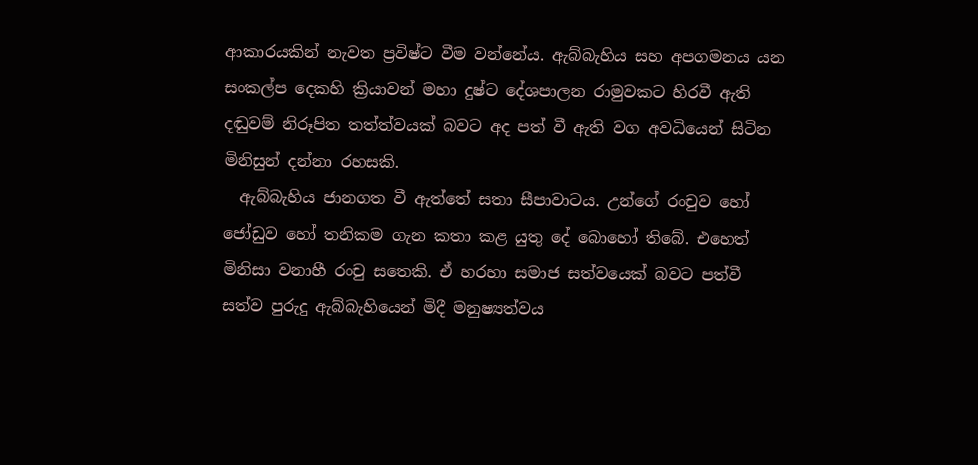ආකාරයකින් නැවත ප්‍රවිෂ්ට වීම වන්නේය. ඇබ්බැහිය සහ අපගමනය යන සංකල්ප දෙකහි ක්‍රියාවන් මහා දුෂ්ට දේශපාලන රාමුවකට හිරවී ඇති දඬුවම් නිරූපිත තත්ත්වයක් බවට අද පත් වී ඇති වග අවධියෙන් සිටින මිනිසුන් දන්නා රහසකි.
  ඇබ්බැහිය ජානගත වී ඇත්තේ සතා සීපාවාටය. උන්ගේ රංචුව හෝ ජෝඩුව හෝ තනිකම ගැන කතා කළ යුතු දේ බොහෝ තිබේ. එහෙත් මිනිසා වනාහී රංචු සතෙකි. ඒ හරහා සමාජ සත්වයෙක් බවට පත්වී සත්ව පුරුදු ඇබ්බැහියෙන් මිදී මනුෂ්‍යත්වය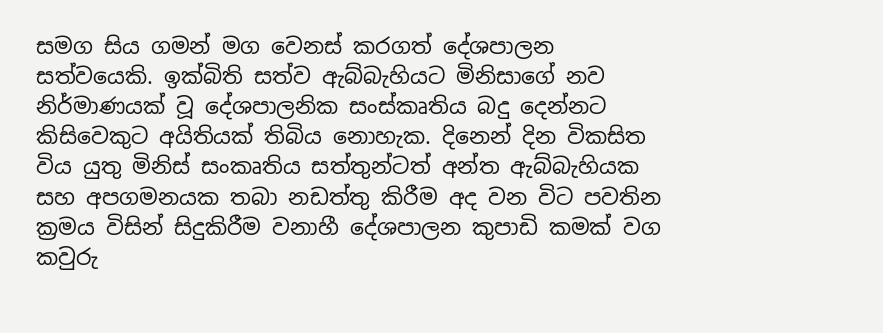සමග සිය ගමන් මග වෙනස් කරගත් දේශපාලන සත්වයෙකි. ඉක්බිති සත්ව ඇබ්බැහියට මිනිසාගේ නව නිර්මාණයක් වූ දේශපාලනික සංස්කෘතිය බදු දෙන්නට කිසිවෙකුට අයිතියක් තිබිය නොහැක. දිනෙන් දින විකසිත විය යුතු මිනිස් සංකෘතිය සත්තුන්ටත් අන්ත ඇබ්බැහියක සහ අපගමනයක තබා නඩත්තු කිරීම අද වන විට පවතින ක්‍රමය විසින් සිදුකිරීම වනාහී දේශපාලන කුපාඩි කමක් වග කවුරු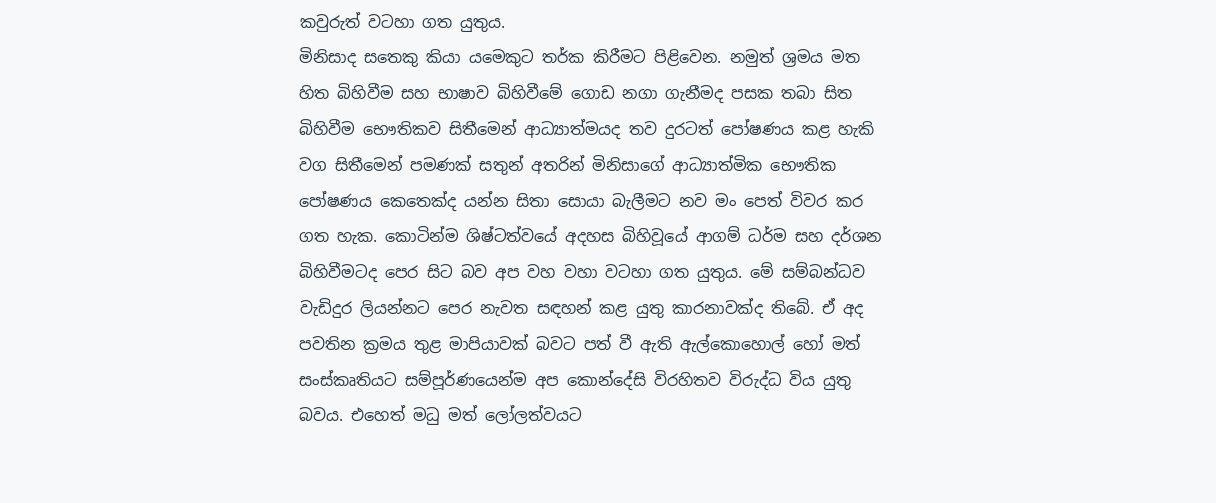කවුරුත් වටහා ගත යුතුය.
මිනිසාද සතෙකු කියා යමෙකුට තර්ක කිරීමට පිළිවෙන. නමුත් ශ්‍රමය මත හිත බිහිවීම සහ භාෂාව බිහිවීමේ ගොඩ නගා ගැනීමද පසක තබා සිත බිහිවීම භෞතිකව සිතීමෙන් ආධ්‍යාත්මයද තව දුරටත් පෝෂණය කළ හැකි වග සිතීමෙන් පමණක් සතුන් අතරින් මිනිසාගේ ආධ්‍යාත්මික භෞතික පෝෂණය කෙතෙක්ද යන්න සිතා සොයා බැලීමට නව මං පෙත් විවර කර ගත හැක. කොටින්ම ශිෂ්ටත්වයේ අදහස බිහිවූයේ ආගම් ධර්ම සහ දර්ශන බිහිවීමටද පෙර සිට බව අප වහ වහා වටහා ගත යුතුය. මේ සම්බන්ධව වැඩිදුර ලියන්නට පෙර නැවත සඳහන් කළ යුතු කාරනාවක්ද තිබේ. ඒ අද පවතින ක්‍රමය තුළ මාපියාවක් බවට පත් වී ඇති ඇල්කොහොල් හෝ මත් සංස්කෘතියට සම්පූර්ණයෙන්ම අප කොන්දේසි විරහිතව විරුද්ධ විය යුතු බවය. එහෙත් මධු මත් ලෝලත්වයට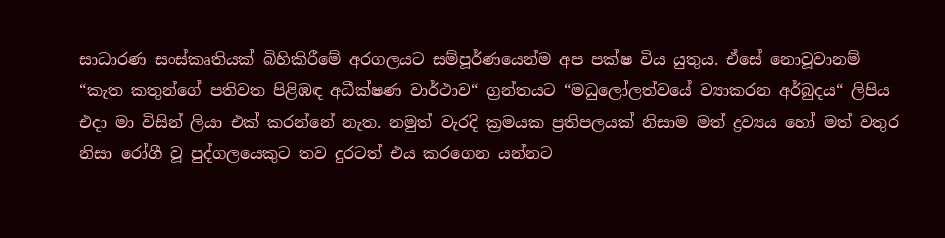සාධාරණ සංස්කෘතියක් බිහිකිරීමේ අරගලයට සම්පූර්ණයෙන්ම අප පක්ෂ විය යුතුය. ඒසේ නොවූවානම් “කැත කතුන්ගේ පතිවත පිළිඹඳ අධීක්ෂණ වාර්ථාව“ ග්‍රන්තයට “මධුලෝලත්වයේ ව්‍යාකරන අර්බුදය“ ලිපිය එදා මා විසින් ලියා එක් කරන්නේ නැත. නමුත් වැරදි ක්‍රමයක ප්‍රතිපලයක් නිසාම මත් ද්‍රව්‍යය හෝ මත් වතුර නිසා රෝගී වූ පුද්ගලයෙකුට තව දුරටත් එය කරගෙන යන්නට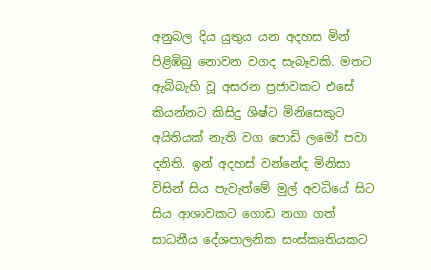අනුබල දිය යුතුය යන අදහස මින් පිළිඹිබු නොවන වගද සැබෑවකි. මතට ඇබ්බැහි වූ අසරන ප්‍රජාවකට එසේ කියන්නට කිසිදු ශිෂ්ට මිනිසෙකුට අයිතියක් නැති වග පොඩි ලමෝ පවා දනිති. ඉන් අදහස් වන්නේද මිනිසා විසින් සිය පැවැත්මේ මුල් අවධියේ සිට සිය ආශාවකට ගොඩ නගා ගත් සාධනීය දේශපාලනික සංස්කෘතියකට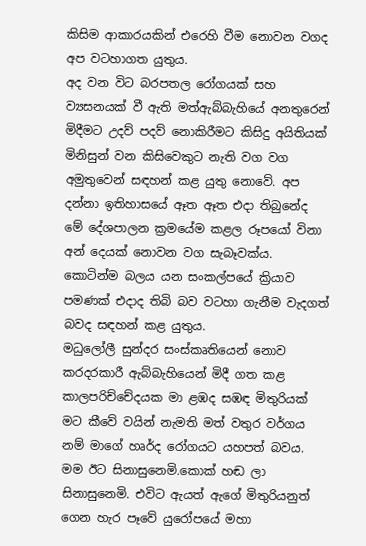කිසිම ආකාරයකින් එරෙහි වීම නොවන වගද අප වටහාගත යුතුය.
අද වන විට බරපතල රෝගයක් සහ ව්‍යසනයක් වී ඇති මත්ඇබ්බැහියේ අනතුරෙන් මිදීමට උදව් පදව් නොකිරීමට කිසිදු අයිතියක් මිනිසුන් වන කිසිවෙකුට නැති වග වග අමුතුවෙන් සඳහන් කළ යුතු නොවේ. අප දන්නා ඉතිහාසයේ ඈත ඈත එදා තිබුනේද මේ දේශපාලන ක්‍රමයේම කළල රූපයෝ විනා අන් දෙයක් නොවන වග සැබෑවක්ය. කොටින්ම බලය යන සංකල්පයේ ක්‍රියාව පමණක් එදාද තිබි බව වටහා ගැනීම වැදගත් බවද සඳහන් කළ යුතුය.
මධුලෝලී සුන්දර සංස්කෘතියෙන් නොව කරදරකාරී ඇබ්බැහියෙන් මිදී ගත කළ කාලපරිච්චේදයක මා ළඹද සඹඳ මිතුරියක් මට කීවේ වයින් නැමති මත් වතුර වර්ගය නම් මාගේ හෘර්ද රෝගයට යහපත් බවය. මම ඊට සිනාසුනෙමි.කොක් හඬ ලා සිනාසුනෙමි. එවිට ඇයත් ඇගේ මිතුරියනුත්  ගෙන හැර පෑවේ යුරෝපයේ මහා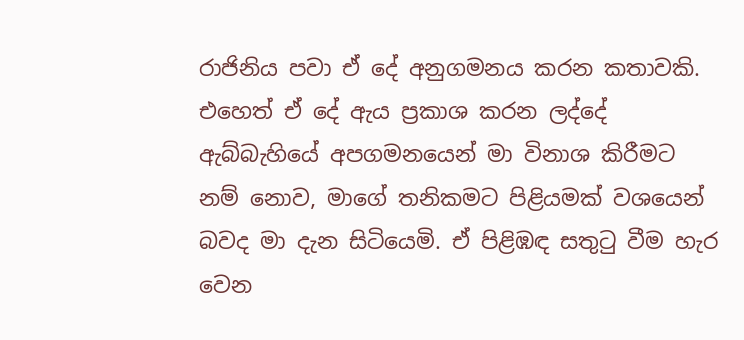රාජිනිය පවා ඒ දේ අනුගමනය කරන කතාවකි. එහෙත් ඒ දේ ඇය ප්‍රකාශ කරන ලද්දේ ඇබ්බැහියේ අපගමනයෙන් මා විනාශ කිරීමට නම් නොව, මාගේ තනිකමට පිළියමක් වශයෙන් බවද මා දැන සිටියෙමි. ඒ පිළිඹඳ සතුටු වීම හැර වෙන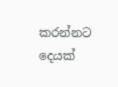කරන්නට දෙයක්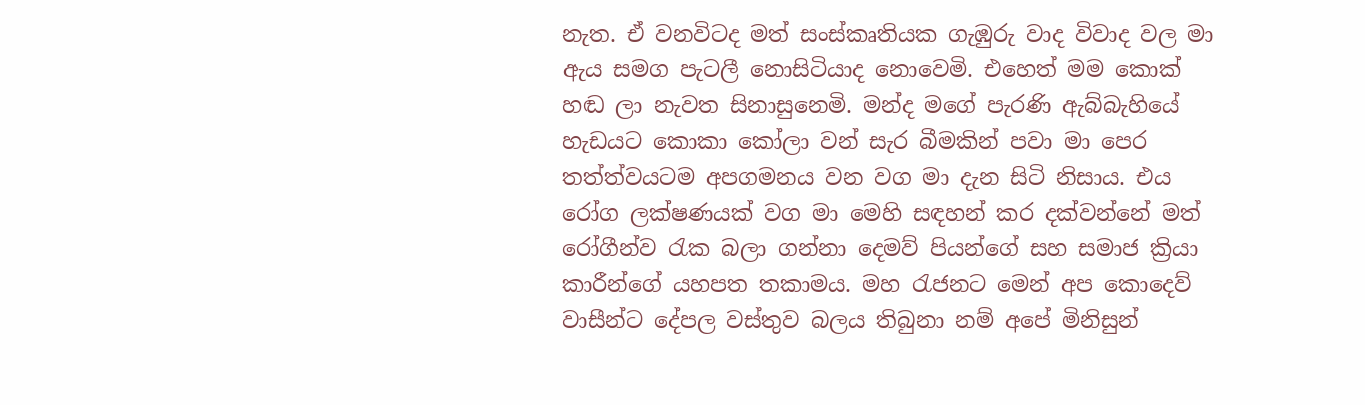නැත. ඒ වනවිටද මත් සංස්කෘතියක ගැඹුරු වාද විවාද වල මා ඇය සමග පැටලී නොසිටියාද නොවෙමි. එහෙත් මම කොක් හඬ ලා නැවත සිනාසුනෙමි. මන්ද මගේ පැරණි ඇබ්බැහියේ හැඩයට කොකා කෝලා වන් සැර බීමකින් පවා මා පෙර තත්ත්වයටම අපගමනය වන වග මා දැන සිටි නිසාය. එය රෝග ලක්ෂණයක් වග මා මෙහි සඳහන් කර දක්වන්නේ මත් රෝගීන්ව රැක බලා ගන්නා දෙමව් පියන්ගේ සහ සමාජ ක්‍රියා කාරීන්ගේ යහපත තකාමය. මහ රැජනට මෙන් අප කොදෙව් වාසීන්ට දේපල වස්තුව බලය තිබුනා නම් අපේ මිනිසුන්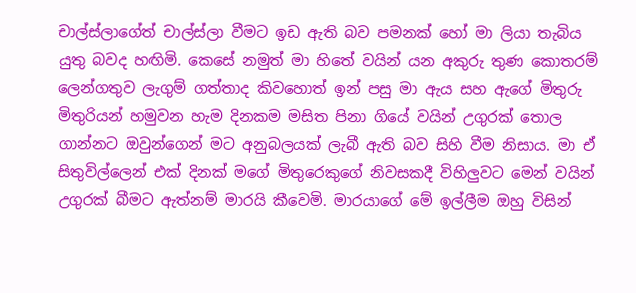චාල්ස්ලාගේත් චාල්ස්ලා වීමට ඉඩ ඇති බව පමනක් හෝ මා ලියා තැබිය යුතු බවද හඟිමි. කෙසේ නමුත් මා හිතේ වයින් යන අකුරු තුණ කොතරම් ලෙන්ගතුව ලැගුම් ගත්තාද කිවහොත් ඉන් පසු මා ඇය සහ ඇගේ මිතුරු මිතුරියන් හමුවන හැම දිනකම මසිත පිනා ගියේ වයින් උගුරක් තොල ගාන්නට ඔවුන්ගෙන් මට අනුබලයක් ලැබී ඇති බව සිහි වීම නිසාය. මා ඒ සිතුවිල්ලෙන් එක් දිනක් මගේ මිතුරෙකුගේ නිවසකදී විහිලුවට මෙන් වයින් උගුරක් බීමට ඇත්නම් මාරයි කීවෙමි. මාරයාගේ මේ ඉල්ලීම ඔහු විසින්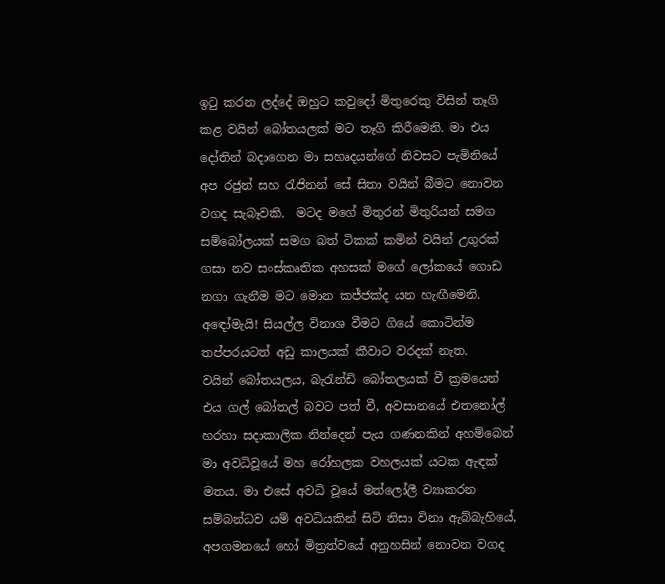ඉටු කරන ලද්දේ ඔහුට කවුදෝ මිතුරෙකු විසින් තෑගි කළ වයින් බෝතයලක් මට තෑගි කිරීමෙනි. මා එය දෝතින් බදාගෙන මා සහෘදයන්ගේ නිවසට පැමිනියේ අප රජුන් සහ රැජිනන් සේ සිතා වයින් බීමට නොවන වගද සැබෑවකි.  මටද මගේ මිතුරන් මිතුරියන් සමග සම්බෝලයක් සමග බත් ටිකක් කමින් වයින් උගුරක් ගසා නව සංස්කෘතික අහසක් මගේ ලෝකයේ ගොඩ නගා ගැනීම මට මොන කජ්ජක්ද යන හැඟීමෙනි. අඳෝමැයි! සියල්ල විනාශ වීමට ගියේ කොටින්ම තප්පරයටත් අඩු කාලයක් කීවාට වරදක් නැත.
වයින් බෝතයලය, බැරැන්ඩි බෝතලයක් වී ක්‍රමයෙන් එය ගල් බෝතල් බවට පත් වී, අවසානයේ එතනෝල් හරහා සදාකාලික නින්දෙන් පැය ගණනකින් අහම්බෙන් මා අවධිවූයේ මහ රෝහලක වහලයක් යටක ඇඳක් මතය. මා එසේ අවධි වූයේ මත්ලෝලී ව්‍යාකරන සම්බන්ධව යම් අවධියකින් සිටි නිසා විනා ඇබ්බැහියේ, අපගමනයේ හෝ මිත්‍රත්වයේ අනුහසින් නොවන වගද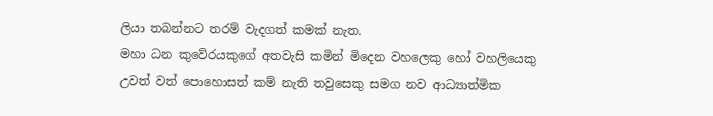ලියා තබන්නට තරම් වැදගත් කමක් නැත.
මහා ධන කුවේරයකුගේ අතවැසි කමින් මිදෙන වහලෙකු හෝ වහලියෙකු උවත් වත් පොහොසත් කම් නැති තවුසෙකු සමග නව ආධ්‍යාත්මික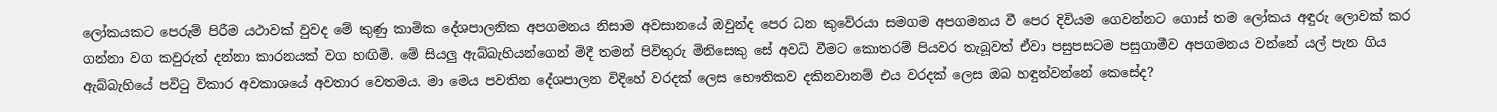ලෝකයකට පෙරුම් පිරීම යථාවක් වුවද මේ කුණු කාමික දේශපාලනික අපගමනය නිසාම අවසානයේ ඔවුන්ද පෙර ධන කුවේරයා සමගම අපගමනය වී පෙර දිවියම ගෙවන්නට ගොස් තම ලෝකය අඳුරු ලොවක් කර ගන්නා වග කවුරුත් දන්නා කාරනයක් වග හඟිමි. මේ සියලු ඇබ්බැහියන්ගෙන් මිදී තමන් පිවිතුරු මිනිසෙකු සේ අවධි වීමට කොතරම් පියවර තැබූවත් ඒවා පසුපසටම පසුගාමීව අපගමනය වන්නේ යල් පැන ගිය ඇබ්බැහියේ පවිටු විකාර අවකාශයේ අවතාර වෙතමය. මා මෙය පවතින දේශපාලන විදිහේ වරදක් ලෙස භෞතිකව දකිනවානම් එය වරදක් ලෙස ඔබ හඳුන්වන්නේ කෙසේද?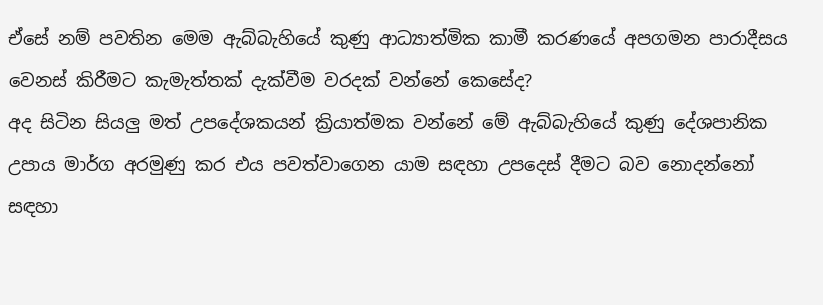ඒසේ නම් පවතින මෙම ඇබ්බැහියේ කුණු ආධ්‍යාත්මික කාමී කරණයේ අපගමන පාරාදීසය වෙනස් කිරීමට කැමැත්තක් දැක්වීම වරදක් වන්නේ කෙසේද?
අද සිටින සියලු මත් උපදේශකයන් ක්‍රියාත්මක වන්නේ මේ ඇබ්බැහියේ කුණු දේශපානික උපාය මාර්ග අරමුණු කර එය පවත්වාගෙන යාම සඳහා උපදෙස් දීමට බව නොදන්නෝ සඳහා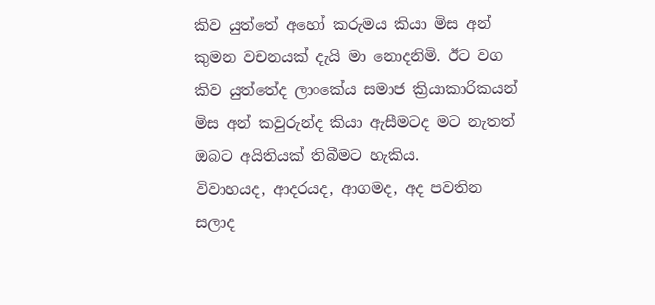කිව යුත්තේ අහෝ කරුමය කියා මිස අන් කුමන වචනයක් දැයි මා නොදනිමි. ඊට වග කිව යුත්තේද ලාංකේය සමාජ ක්‍රියාකාරිකයන් මිස අන් කවුරුන්ද කියා ඇසීමටද මට නැතත් ඔබට අයිතියක් තිබීමට හැකිය.
විවාහයද, ආදරයද, ආගමද, අද පවතින සලාද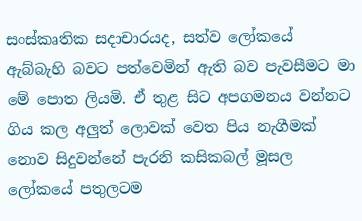සංස්කෘතික සදාචාරයද, සත්ව ලෝකයේ ඇබ්බැහි බවට පත්වෙමින් ඇති බව පැවසීමට මා මේ පොත ලියමි. ඒ තුළ සිට අපගමනය වන්නට ගිය කල අලුත් ලොවක් වෙත පිය නැගීමක් නොව සිදුවන්නේ පැරනි කසිකබල් මූසල ලෝකයේ පතුලටම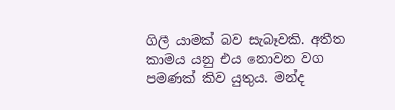ගිලී යාමක් බව සැබෑවකි. අතීත කාමය යනු එය නොවන වග පමණක් කිව යුතුය. මන්ද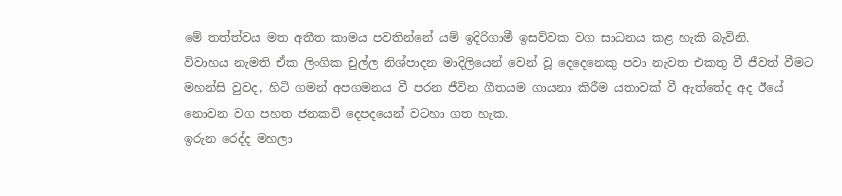මේ තත්ත්වය මත අතීත කාමය පවතින්නේ යම් ඉදිරිගාමී ඉසව්වක වග සාධනය කළ හැකි බැවිනි.
විවාහය නැමති ඒක ලිංගික චුල්ල නිශ්පාදන මාදිලියෙන් වෙන් වූ දෙදෙනෙකු පවා නැවත එකතු වී ජීවත් වීමට මහන්සි වුවද, හිටි ගමන් අපගමනය වී පරන ජීවින ගීතයම ගායනා කිරීම යතාවක් වී ඇත්තේද අද ඊයේ නොවන වග පහත ජනකවි දෙපදයෙන් වටහා ගත හැක.
ඉරුන රෙද්ද මහලා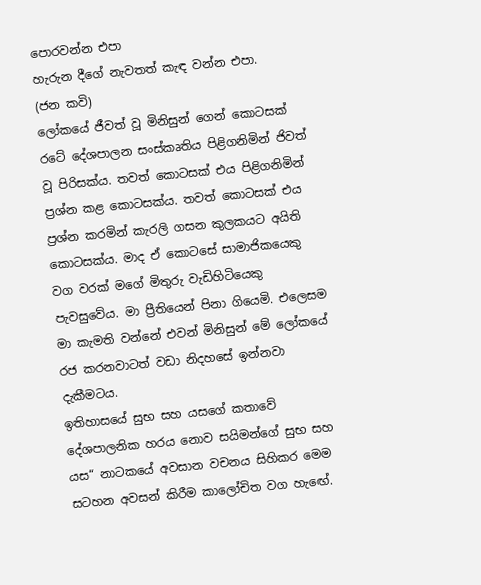පොරවන්න එපා
හැරුන දීගේ නැවතත් කැඳ වන්න එපා.
(ජන කවි)
ලෝකයේ ජීවත් වූ මිනිසුන් ගෙන් කොටසක් රටේ දේශපාලන සංස්කෘතිය පිළිගනිමින් ජිවත් වූ පිරිසක්ය. තවත් කොටසක් එය පිළිගනිමින් ප්‍රශ්න කළ කොටසක්ය. තවත් කොටසක් එය ප්‍රශ්න කරමින් කැරලි ගසන කුලකයට අයිති කොටසක්ය. මාද ඒ කොටසේ සාමාජිකයෙකු වග වරක් මගේ මිතුරු වැඩිහිටියෙකු පැවසුවේය. මා ප්‍රීතියෙන් පිනා ගියෙමි. එලෙසම මා කැමති වන්නේ එවන් මිනිසුන් මේ ලෝකයේ රජ කරනවාටත් වඩා නිදහසේ ඉන්නවා දැකීමටය.
ඉතිහාසයේ සුභ සහ යසගේ කතාවේ දේශපාලනික හරය නොව සයිමන්ගේ සුභ සහ යස“ නාටකයේ අවසාන වචනය සිහිකර මෙම සටහන අවසන් කිරීම කාලෝචිත වග හැඟේ.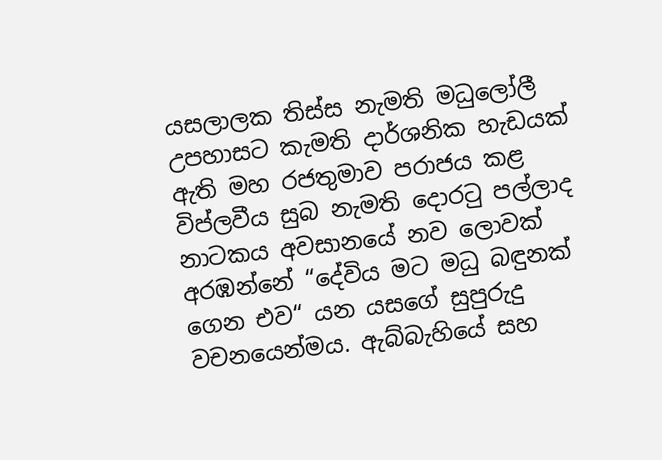යසලාලක තිස්ස නැමති මධුලෝලී උපහාසට කැමති දාර්ශනික හැඩයක් ඇති මහ රජතුමාව පරාජය කළ විප්ලවීය සුබ නැමති දොරටු පල්ලාද නාටකය අවසානයේ නව ලොවක් අරඹන්නේ “දේවිය මට මධු බඳුනක් ගෙන එව“ යන යසගේ සුපුරුදු වචනයෙන්මය. ඇබ්බැහියේ සහ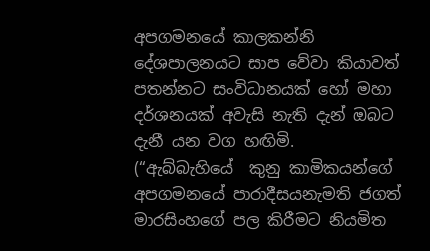අපගමනයේ කාලකන්නි දේශපාලනයට සාප වේවා කියාවත් පතන්නට සංවිධානයක් හෝ මහා දර්ශනයක් අවැසි නැති දැන් ඔබට දැනී යන වග හඟිමි.
(“ඇබ්බැහියේ  කුනු කාමිකයන්ගේ අපගමනයේ පාරාදීසයනැමති ජගත් මාරසිංහගේ පල කිරීමට නියමිත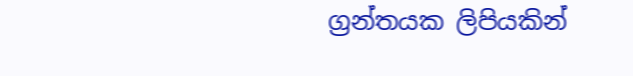ග්‍රන්තයක ලිපියකින්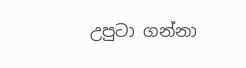උපුටා ගන්නා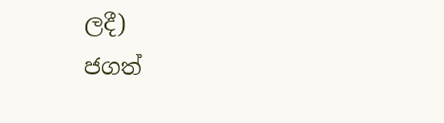ලදී)
ජගත්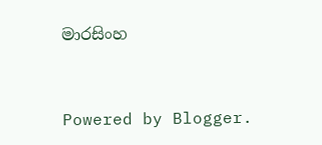මාරසිංහ


Powered by Blogger.